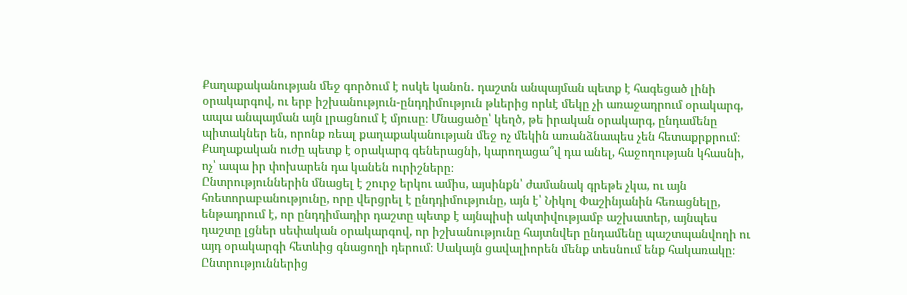Քաղաքականության մեջ գործում է ոսկե կանոն․ դաշտն անպայման պետք է հագեցած լինի օրակարգով, ու երբ իշխանություն-ընդդիմություն թևերից որևէ մեկը չի առաջադրում օրակարգ, ապա անպայման այն լրացնում է մյուսը։ Մնացածը՝ կեղծ, թե իրական օրակարգ, ընդամենը պիտակներ են, որոնք ռեալ քաղաքականության մեջ ոչ մեկին առանձնապես չեն հետաքրքրում։ Քաղաքական ուժը պետք է օրակարգ գեներացնի, կարողացա՞վ դա անել, հաջողության կհասնի, ոչ՝ ապա իր փոխարեն դա կանեն ուրիշները։
Ընտրություններին մնացել է շուրջ երկու ամիս, այսինքն՝ ժամանակ գրեթե չկա, ու այն հռետորաբանությունը, որը վերցրել է ընդդիմությունը, այն է՝ Նիկոլ Փաշինյանին հեռացնելը, ենթադրում է, որ ընդդիմադիր դաշտը պետք է այնպիսի ակտիվությամբ աշխատեր, այնպես դաշտը լցներ սեփական օրակարգով, որ իշխանությունը հայտնվեր ընդամենը պաշտպանվողի ու այդ օրակարգի հետևից գնացողի դերում։ Սակայն ցավալիորեն մենք տեսնում ենք հակառակը։ Ընտրություններից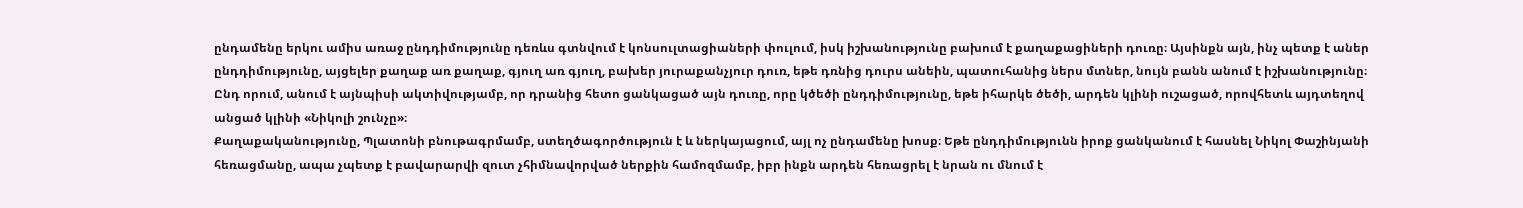ընդամենը երկու ամիս առաջ ընդդիմությունը դեռևս գտնվում է կոնսուլտացիաների փուլում, իսկ իշխանությունը բախում է քաղաքացիների դուռը։ Այսինքն այն, ինչ պետք է աներ ընդդիմությունը, այցելեր քաղաք առ քաղաք, գյուղ առ գյուղ, բախեր յուրաքանչյուր դուռ, եթե դռնից դուրս անեին, պատուհանից ներս մտներ, նույն բանն անում է իշխանությունը։ Ընդ որում, անում է այնպիսի ակտիվությամբ, որ դրանից հետո ցանկացած այն դուռը, որը կծեծի ընդդիմությունը, եթե իհարկե ծեծի, արդեն կլինի ուշացած, որովհետև այդտեղով անցած կլինի «Նիկոլի շունչը»։
Քաղաքականությունը, Պլատոնի բնութագրմամբ, ստեղծագործություն է և ներկայացում, այլ ոչ ընդամենը խոսք։ Եթե ընդդիմությունն իրոք ցանկանում է հասնել Նիկոլ Փաշինյանի հեռացմանը, ապա չպետք է բավարարվի զուտ չհիմնավորված ներքին համոզմամբ, իբր ինքն արդեն հեռացրել է նրան ու մնում է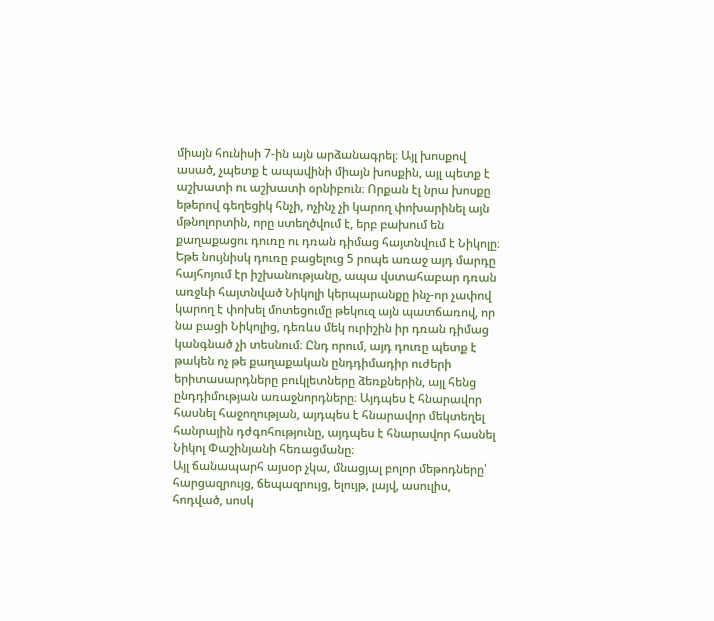միայն հունիսի 7-ին այն արձանագրել։ Այլ խոսքով ասած, չպետք է ապավինի միայն խոսքին, այլ պետք է աշխատի ու աշխատի օրնիբուն։ Որքան էլ նրա խոսքը եթերով գեղեցիկ հնչի, ոչինչ չի կարող փոխարինել այն մթնոլորտին, որը ստեղծվում է, երբ բախում են քաղաքացու դուռը ու դռան դիմաց հայտնվում է Նիկոլը։ Եթե նույնիսկ դուռը բացելուց 5 րոպե առաջ այդ մարդը հայհոյում էր իշխանությանը, ապա վստահաբար դռան առջևի հայտնված Նիկոլի կերպարանքը ինչ-որ չափով կարող է փոխել մոտեցումը թեկուզ այն պատճառով, որ նա բացի Նիկոլից, դեռևս մեկ ուրիշին իր դռան դիմաց կանգնած չի տեսնում։ Ընդ որում, այդ դուռը պետք է թակեն ոչ թե քաղաքական ընդդիմադիր ուժերի երիտասարդները բուկլետները ձեռքներին, այլ հենց ընդդիմության առաջնորդները։ Այդպես է հնարավոր հասնել հաջողության, այդպես է հնարավոր մեկտեղել հանրային դժգոհությունը, այդպես է հնարավոր հասնել Նիկոլ Փաշինյանի հեռացմանը։
Այլ ճանապարհ այսօր չկա, մնացյալ բոլոր մեթոդները՝ հարցազրույց, ճեպազրույց, ելույթ, լայվ, ասուլիս, հոդված, սոսկ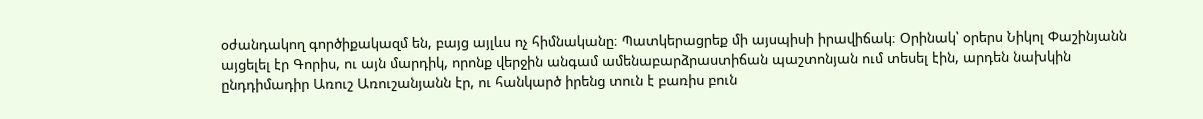օժանդակող գործիքակազմ են, բայց այլևս ոչ հիմնականը։ Պատկերացրեք մի այսպիսի իրավիճակ։ Օրինակ՝ օրերս Նիկոլ Փաշինյանն այցելել էր Գորիս, ու այն մարդիկ, որոնք վերջին անգամ ամենաբարձրաստիճան պաշտոնյան ում տեսել էին, արդեն նախկին ընդդիմադիր Առուշ Առուշանյանն էր, ու հանկարծ իրենց տուն է բառիս բուն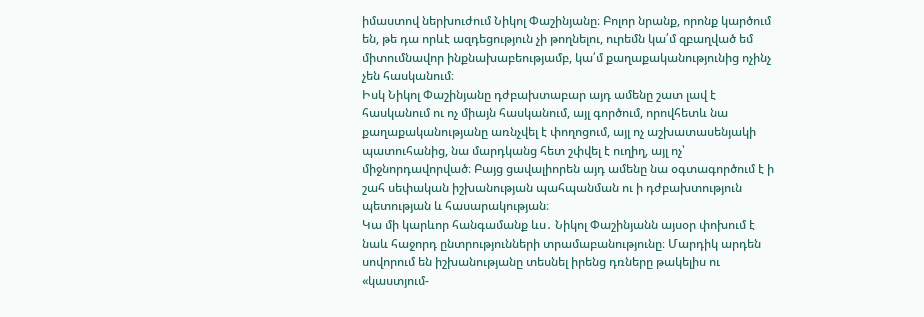իմաստով ներխուժում Նիկոլ Փաշինյանը։ Բոլոր նրանք, որոնք կարծում են, թե դա որևէ ազդեցություն չի թողնելու, ուրեմն կա՛մ զբաղված եմ միտումնավոր ինքնախաբեությամբ, կա՛մ քաղաքականությունից ոչինչ չեն հասկանում։
Իսկ Նիկոլ Փաշինյանը դժբախտաբար այդ ամենը շատ լավ է հասկանում ու ոչ միայն հասկանում, այլ գործում, որովհետև նա քաղաքականությանը առնչվել է փողոցում, այլ ոչ աշխատասենյակի պատուհանից, նա մարդկանց հետ շփվել է ուղիղ, այլ ոչ՝ միջնորդավորված։ Բայց ցավալիորեն այդ ամենը նա օգտագործում է ի շահ սեփական իշխանության պահպանման ու ի դժբախտություն պետության և հասարակության։
Կա մի կարևոր հանգամանք ևս․ Նիկոլ Փաշինյանն այսօր փոխում է նաև հաջորդ ընտրությունների տրամաբանությունը։ Մարդիկ արդեն սովորում են իշխանությանը տեսնել իրենց դռները թակելիս ու «կաստյում-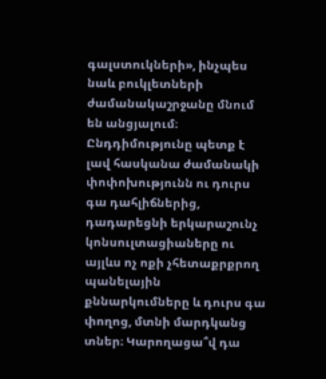գալստուկների», ինչպես նաև բուկլետների ժամանակաշրջանը մնում են անցյալում։ Ընդդիմությունը պետք է լավ հասկանա ժամանակի փոփոխությունն ու դուրս գա դահլիճներից, դադարեցնի երկարաշունչ կոնսուլտացիաները ու այլևս ոչ ոքի չհետաքրքրող պանելային քննարկումները և դուրս գա փողոց, մտնի մարդկանց տներ։ Կարողացա՞վ դա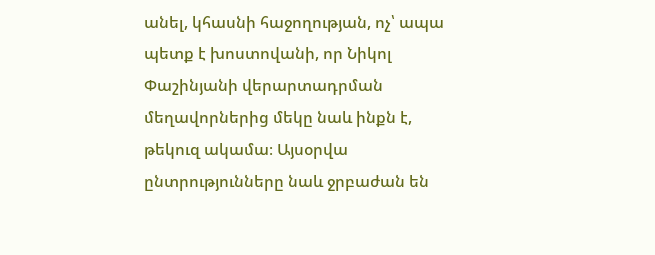անել, կհասնի հաջողության, ոչ՝ ապա պետք է խոստովանի, որ Նիկոլ Փաշինյանի վերարտադրման մեղավորներից մեկը նաև ինքն է, թեկուզ ակամա։ Այսօրվա ընտրությունները նաև ջրբաժան են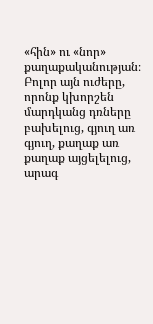«հին» ու «նոր» քաղաքականության։ Բոլոր այն ուժերը, որոնք կխորշեն մարդկանց դռները բախելուց, գյուղ առ գյուղ, քաղաք առ քաղաք այցելելուց, արագ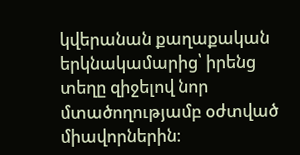կվերանան քաղաքական երկնակամարից՝ իրենց տեղը զիջելով նոր մտածողությամբ օժտված միավորներին։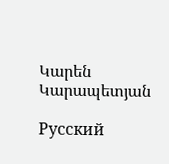Կարեն Կարապետյան

Русский